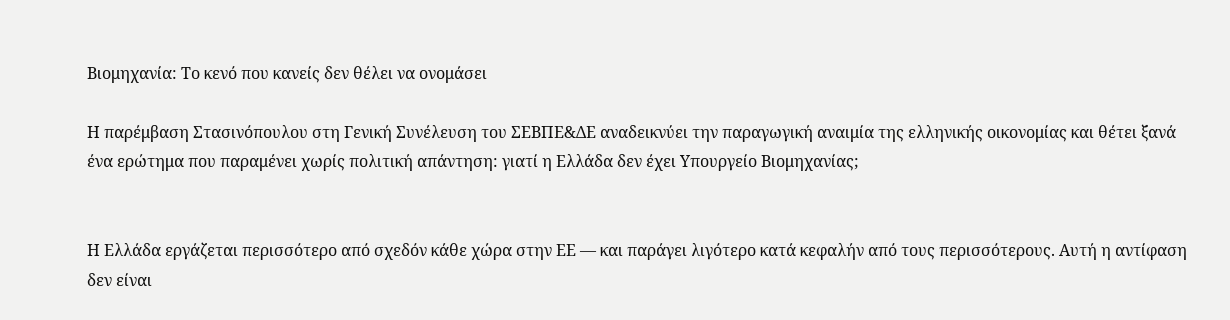Βιομηχανία: Το κενό που κανείς δεν θέλει να ονομάσει

Η παρέμβαση Στασινόπουλου στη Γενική Συνέλευση του ΣΕΒΠΕ&ΔΕ αναδεικνύει την παραγωγική αναιμία της ελληνικής οικονομίας και θέτει ξανά ένα ερώτημα που παραμένει χωρίς πολιτική απάντηση: γιατί η Ελλάδα δεν έχει Υπουργείο Βιομηχανίας;


Η Ελλάδα εργάζεται περισσότερο από σχεδόν κάθε χώρα στην ΕΕ — και παράγει λιγότερο κατά κεφαλήν από τους περισσότερους. Αυτή η αντίφαση δεν είναι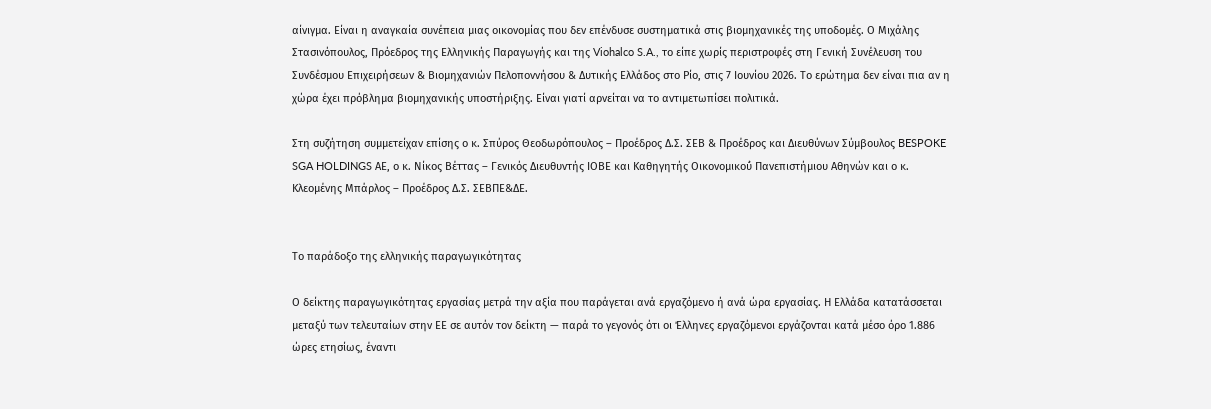αίνιγμα. Είναι η αναγκαία συνέπεια μιας οικονομίας που δεν επένδυσε συστηματικά στις βιομηχανικές της υποδομές. Ο Μιχάλης Στασινόπουλος, Πρόεδρος της Ελληνικής Παραγωγής και της Viohalco S.A., το είπε χωρίς περιστροφές στη Γενική Συνέλευση του Συνδέσμου Επιχειρήσεων & Βιομηχανιών Πελοποννήσου & Δυτικής Ελλάδος στο Ρίο, στις 7 Ιουνίου 2026. Το ερώτημα δεν είναι πια αν η χώρα έχει πρόβλημα βιομηχανικής υποστήριξης. Είναι γιατί αρνείται να το αντιμετωπίσει πολιτικά.

Στη συζήτηση συμμετείχαν επίσης ο κ. Σπύρος Θεοδωρόπουλος – Προέδρος ∆.Σ. ΣΕΒ & Προέδρος και Διευθύνων Σύμβουλος BESPOKE SGA HOLDINGS ΑΕ, ο κ. Νίκος Βέττας – Γενικός Διευθυντής ΙΟΒΕ και Καθηγητής Οικονομικού́ Πανεπιστήμιου Αθηνών και ο κ. Κλεομένης Μπάρλος – Προέδρος ∆.Σ. ΣΕΒΠΕ&∆Ε.


Το παράδοξο της ελληνικής παραγωγικότητας

Ο δείκτης παραγωγικότητας εργασίας μετρά την αξία που παράγεται ανά εργαζόμενο ή ανά ώρα εργασίας. Η Ελλάδα κατατάσσεται μεταξύ των τελευταίων στην ΕΕ σε αυτόν τον δείκτη — παρά το γεγονός ότι οι Έλληνες εργαζόμενοι εργάζονται κατά μέσο όρο 1.886 ώρες ετησίως, έναντι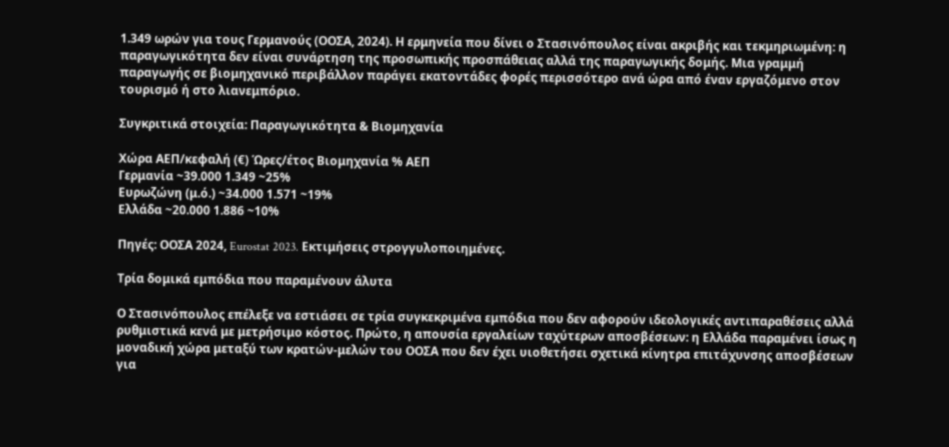1.349 ωρών για τους Γερμανούς (ΟΟΣΑ, 2024). Η ερμηνεία που δίνει ο Στασινόπουλος είναι ακριβής και τεκμηριωμένη: η παραγωγικότητα δεν είναι συνάρτηση της προσωπικής προσπάθειας αλλά της παραγωγικής δομής. Μια γραμμή παραγωγής σε βιομηχανικό περιβάλλον παράγει εκατοντάδες φορές περισσότερο ανά ώρα από έναν εργαζόμενο στον τουρισμό ή στο λιανεμπόριο.

Συγκριτικά στοιχεία: Παραγωγικότητα & Βιομηχανία

Χώρα ΑΕΠ/κεφαλή (€) Ώρες/έτος Βιομηχανία % ΑΕΠ
Γερμανία ~39.000 1.349 ~25%
Ευρωζώνη (μ.ό.) ~34.000 1.571 ~19%
Ελλάδα ~20.000 1.886 ~10%

Πηγές: ΟΟΣΑ 2024, Eurostat 2023. Εκτιμήσεις στρογγυλοποιημένες.

Τρία δομικά εμπόδια που παραμένουν άλυτα

Ο Στασινόπουλος επέλεξε να εστιάσει σε τρία συγκεκριμένα εμπόδια που δεν αφορούν ιδεολογικές αντιπαραθέσεις αλλά ρυθμιστικά κενά με μετρήσιμο κόστος. Πρώτο, η απουσία εργαλείων ταχύτερων αποσβέσεων: η Ελλάδα παραμένει ίσως η μοναδική χώρα μεταξύ των κρατών-μελών του ΟΟΣΑ που δεν έχει υιοθετήσει σχετικά κίνητρα επιτάχυνσης αποσβέσεων για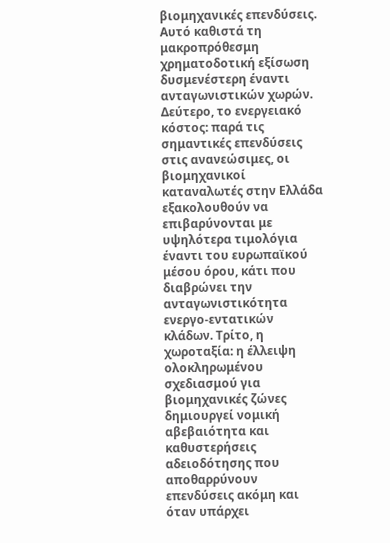βιομηχανικές επενδύσεις. Αυτό καθιστά τη μακροπρόθεσμη χρηματοδοτική εξίσωση δυσμενέστερη έναντι ανταγωνιστικών χωρών. Δεύτερο, το ενεργειακό κόστος: παρά τις σημαντικές επενδύσεις στις ανανεώσιμες, οι βιομηχανικοί καταναλωτές στην Ελλάδα εξακολουθούν να επιβαρύνονται με υψηλότερα τιμολόγια έναντι του ευρωπαϊκού μέσου όρου, κάτι που διαβρώνει την ανταγωνιστικότητα ενεργο-εντατικών κλάδων. Τρίτο, η χωροταξία: η έλλειψη ολοκληρωμένου σχεδιασμού για βιομηχανικές ζώνες δημιουργεί νομική αβεβαιότητα και καθυστερήσεις αδειοδότησης που αποθαρρύνουν επενδύσεις ακόμη και όταν υπάρχει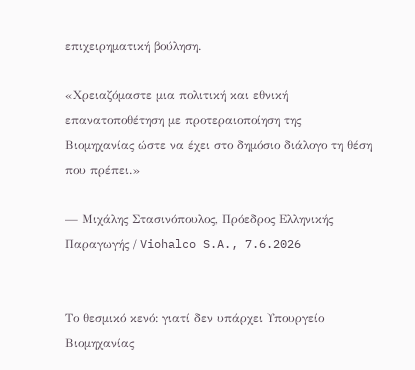επιχειρηματική βούληση.

«Χρειαζόμαστε μια πολιτική και εθνική επανατοποθέτηση με προτεραιοποίηση της Βιομηχανίας ώστε να έχει στο δημόσιο διάλογο τη θέση που πρέπει.»

— Μιχάλης Στασινόπουλος, Πρόεδρος Ελληνικής Παραγωγής / Viohalco S.A., 7.6.2026


Το θεσμικό κενό: γιατί δεν υπάρχει Υπουργείο Βιομηχανίας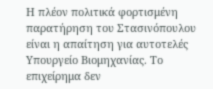Η πλέον πολιτικά φορτισμένη παρατήρηση του Στασινόπουλου είναι η απαίτηση για αυτοτελές Υπουργείο Βιομηχανίας. Το επιχείρημα δεν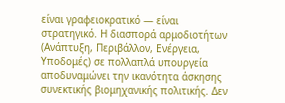είναι γραφειοκρατικό — είναι στρατηγικό. Η διασπορά αρμοδιοτήτων (Ανάπτυξη, Περιβάλλον, Ενέργεια, Υποδομές) σε πολλαπλά υπουργεία αποδυναμώνει την ικανότητα άσκησης συνεκτικής βιομηχανικής πολιτικής. Δεν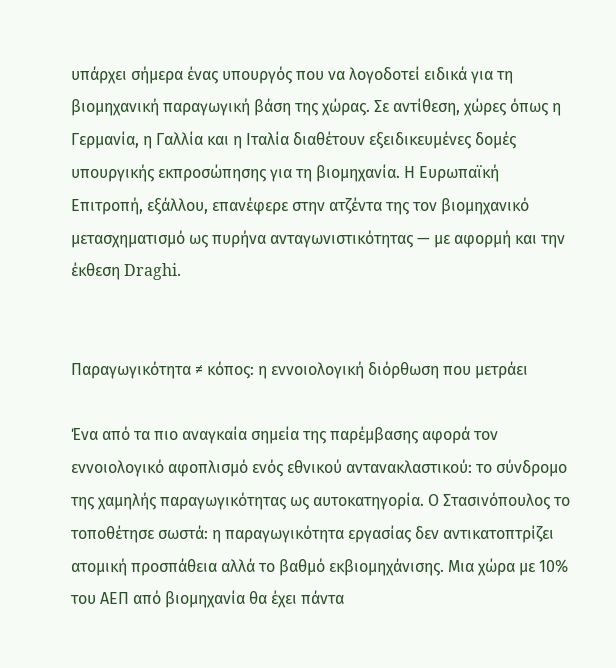υπάρχει σήμερα ένας υπουργός που να λογοδοτεί ειδικά για τη βιομηχανική παραγωγική βάση της χώρας. Σε αντίθεση, χώρες όπως η Γερμανία, η Γαλλία και η Ιταλία διαθέτουν εξειδικευμένες δομές υπουργικής εκπροσώπησης για τη βιομηχανία. Η Ευρωπαϊκή Επιτροπή, εξάλλου, επανέφερε στην ατζέντα της τον βιομηχανικό μετασχηματισμό ως πυρήνα ανταγωνιστικότητας — με αφορμή και την έκθεση Draghi.


Παραγωγικότητα ≠ κόπος: η εννοιολογική διόρθωση που μετράει

Ένα από τα πιο αναγκαία σημεία της παρέμβασης αφορά τον εννοιολογικό αφοπλισμό ενός εθνικού αντανακλαστικού: το σύνδρομο της χαμηλής παραγωγικότητας ως αυτοκατηγορία. Ο Στασινόπουλος το τοποθέτησε σωστά: η παραγωγικότητα εργασίας δεν αντικατοπτρίζει ατομική προσπάθεια αλλά το βαθμό εκβιομηχάνισης. Μια χώρα με 10% του ΑΕΠ από βιομηχανία θα έχει πάντα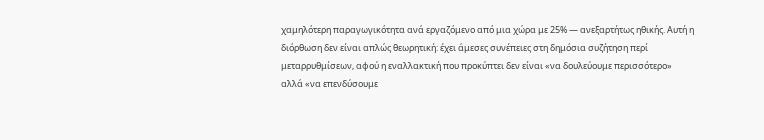χαμηλότερη παραγωγικότητα ανά εργαζόμενο από μια χώρα με 25% — ανεξαρτήτως ηθικής. Αυτή η διόρθωση δεν είναι απλώς θεωρητική: έχει άμεσες συνέπειες στη δημόσια συζήτηση περί μεταρρυθμίσεων, αφού η εναλλακτική που προκύπτει δεν είναι «να δουλεύουμε περισσότερο» αλλά «να επενδύσουμε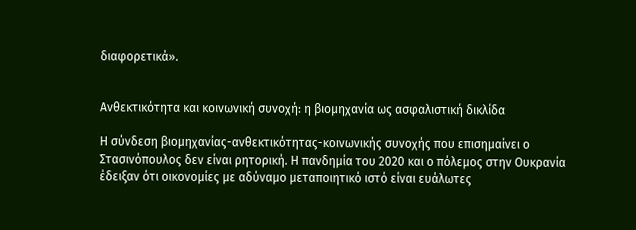διαφορετικά».


Ανθεκτικότητα και κοινωνική συνοχή: η βιομηχανία ως ασφαλιστική δικλίδα

Η σύνδεση βιομηχανίας-ανθεκτικότητας-κοινωνικής συνοχής που επισημαίνει ο Στασινόπουλος δεν είναι ρητορική. Η πανδημία του 2020 και ο πόλεμος στην Ουκρανία έδειξαν ότι οικονομίες με αδύναμο μεταποιητικό ιστό είναι ευάλωτες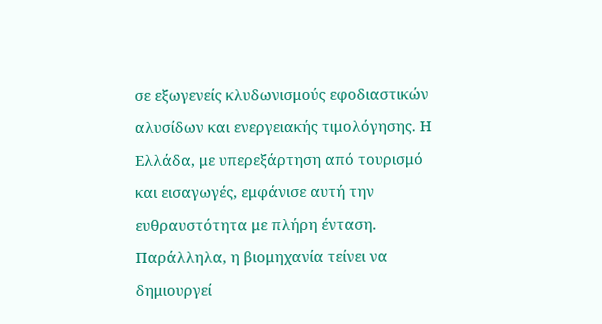σε εξωγενείς κλυδωνισμούς εφοδιαστικών αλυσίδων και ενεργειακής τιμολόγησης. Η Ελλάδα, με υπερεξάρτηση από τουρισμό και εισαγωγές, εμφάνισε αυτή την ευθραυστότητα με πλήρη ένταση. Παράλληλα, η βιομηχανία τείνει να δημιουργεί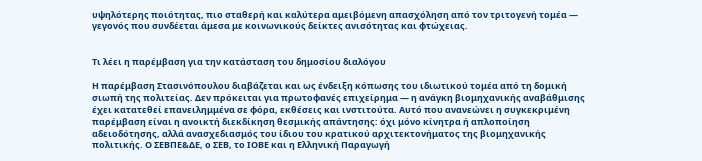υψηλότερης ποιότητας, πιο σταθερή και καλύτερα αμειβόμενη απασχόληση από τον τριτογενή τομέα — γεγονός που συνδέεται άμεσα με κοινωνικούς δείκτες ανισότητας και φτώχειας.


Τι λέει η παρέμβαση για την κατάσταση του δημοσίου διαλόγου

Η παρέμβαση Στασινόπουλου διαβάζεται και ως ένδειξη κόπωσης του ιδιωτικού τομέα από τη δομική σιωπή της πολιτείας. Δεν πρόκειται για πρωτοφανές επιχείρημα — η ανάγκη βιομηχανικής αναβάθμισης έχει κατατεθεί επανειλημμένα σε φόρα, εκθέσεις και ινστιτούτα. Αυτό που ανανεώνει η συγκεκριμένη παρέμβαση είναι η ανοικτή διεκδίκηση θεσμικής απάντησης: όχι μόνο κίνητρα ή απλοποίηση αδειοδότησης, αλλά ανασχεδιασμός του ίδιου του κρατικού αρχιτεκτονήματος της βιομηχανικής πολιτικής. Ο ΣΕΒΠΕ&ΔΕ, ο ΣΕΒ, το ΙΟΒΕ και η Ελληνική Παραγωγή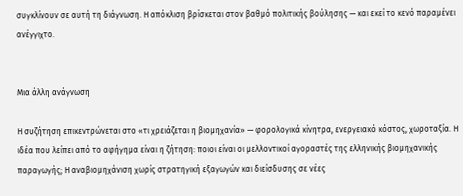συγκλίνουν σε αυτή τη διάγνωση. Η απόκλιση βρίσκεται στον βαθμό πολιτικής βούλησης — και εκεί το κενό παραμένει ανέγγιχτο.


Μια άλλη ανάγνωση

Η συζήτηση επικεντρώνεται στο «τι χρειάζεται η βιομηχανία» — φορολογικά κίνητρα, ενεργειακό κόστος, χωροταξία. Η ιδέα που λείπει από το αφήγημα είναι η ζήτηση: ποιοι είναι οι μελλοντικοί αγοραστές της ελληνικής βιομηχανικής παραγωγής; Η αναβιομηχάνιση χωρίς στρατηγική εξαγωγών και διείσδυσης σε νέες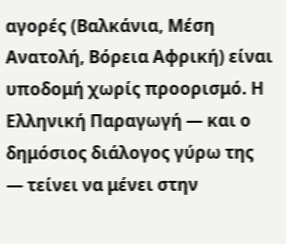αγορές (Βαλκάνια, Μέση Ανατολή, Βόρεια Αφρική) είναι υποδομή χωρίς προορισμό. Η Ελληνική Παραγωγή — και ο δημόσιος διάλογος γύρω της — τείνει να μένει στην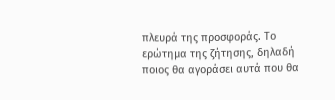πλευρά της προσφοράς. Το ερώτημα της ζήτησης, δηλαδή ποιος θα αγοράσει αυτά που θα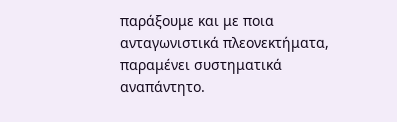παράξουμε και με ποια ανταγωνιστικά πλεονεκτήματα, παραμένει συστηματικά αναπάντητο.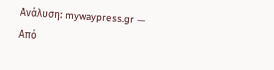Ανάλυση: mywaypress.gr — Από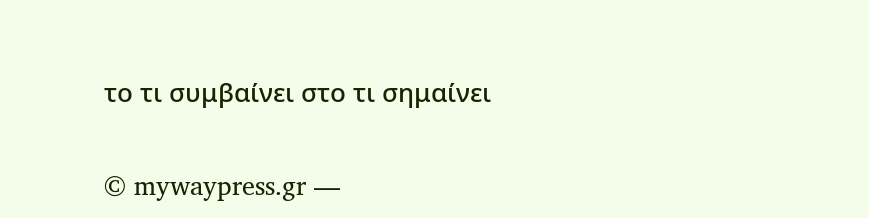το τι συμβαίνει στο τι σημαίνει

© mywaypress.gr —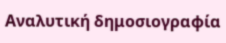Αναλυτική δημοσιογραφία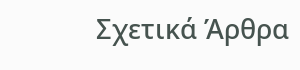Σχετικά Άρθρα